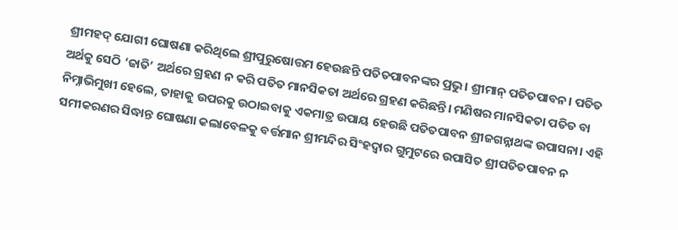ଶ୍ରୀମହଦ୍ ଯୋଗୀ ଘୋଷଣା କରିଥିଲେ ଶ୍ରୀପୁରୁଷୋତ୍ତମ ହେଉଛନ୍ତି ପତିତପାବନଙ୍କର ପ୍ରଭୁ। ଶ୍ରୀମାନ୍ ପତିତପାବନ। ପତିତ ଅର୍ଥକୁ ସେଠି ‘ଜାତି’ ଅର୍ଥରେ ଗ୍ରହଣ ନ କରି ପତିତ ମାନସିକତା ଅର୍ଥରେ ଗ୍ରହଣ କରିଛନ୍ତି। ମଣିଷର ମାନସିକତା ପତିତ ବା ନିମ୍ନାଭିମୁଖୀ ହେଲେ, ତାହାକୁ ଉପରକୁ ଉଠାଇବାକୁ ଏକମାତ୍ର ଉପାୟ ହେଉଛି ପତିତପାବନ ଶ୍ରୀଜଗନ୍ନାଥଙ୍କ ଉପାସନା। ଏହି ସମୀକରଣର ସିଦ୍ଧାନ୍ତ ଘୋଷଣା କଲାବେଳକୁ ବର୍ତ୍ତମାନ ଶ୍ରୀମନ୍ଦିର ସିଂହଦ୍ୱାର ଗୁମୁଟରେ ଉପାସିତ ଶ୍ରୀପତିତପାବନ ନ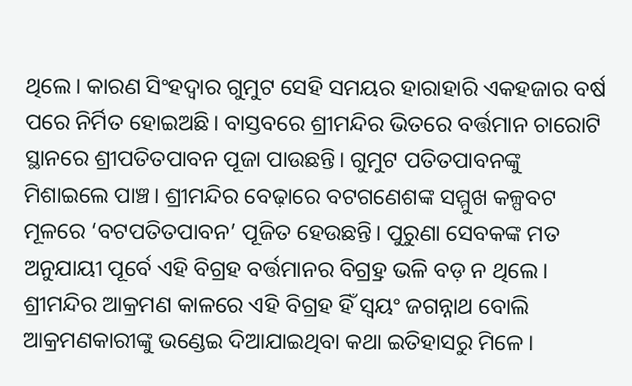ଥିଲେ। କାରଣ ସିଂହଦ୍ୱାର ଗୁମୁଟ ସେହି ସମୟର ହାରାହାରି ଏକହଜାର ବର୍ଷ ପରେ ନିର୍ମିତ ହୋଇଅଛି। ବାସ୍ତବରେ ଶ୍ରୀମନ୍ଦିର ଭିତରେ ବର୍ତ୍ତମାନ ଚାରୋଟି ସ୍ଥାନରେ ଶ୍ରୀପତିତପାବନ ପୂଜା ପାଉଛନ୍ତି। ଗୁମୁଟ ପତିତପାବନଙ୍କୁ ମିଶାଇଲେ ପାଞ୍ଚ। ଶ୍ରୀମନ୍ଦିର ବେଢ଼ାରେ ବଟଗଣେଶଙ୍କ ସମ୍ମୁଖ କଳ୍ପବଟ ମୂଳରେ ‘ବଟପତିତପାବନ’ ପୂଜିତ ହେଉଛନ୍ତି। ପୁରୁଣା ସେବକଙ୍କ ମତ ଅନୁଯାୟୀ ପୂର୍ବେ ଏହି ବିଗ୍ରହ ବର୍ତ୍ତମାନର ବିଗ୍ର୍ରହ ଭଳି ବଡ଼ ନ ଥିଲେ। ଶ୍ରୀମନ୍ଦିର ଆକ୍ରମଣ କାଳରେ ଏହି ବିଗ୍ରହ ହିଁ ସ୍ବୟଂ ଜଗନ୍ନାଥ ବୋଲି ଆକ୍ରମଣକାରୀଙ୍କୁ ଭଣ୍ଡେଇ ଦିଆଯାଇଥିବା କଥା ଇତିହାସରୁ ମିଳେ।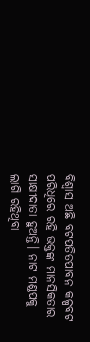ବିଶ୍ୱାସ ଅଛି ବଟପତିତପାବନ କଳ୍ପବଟ ପରିଧିରେ ରହି ଭକ୍ତଙ୍କ ମାନସିକତାର ସାକ୍ଷୀଦାତା ହୁଅନ୍ତି। ନାଟ ମଣ୍ଡପକୁ ଲାଗି ରହିଥିବା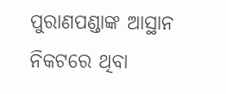ପୁରାଣପଣ୍ଡାଙ୍କ ଆସ୍ଥାନ ନିକଟରେ ଥିବା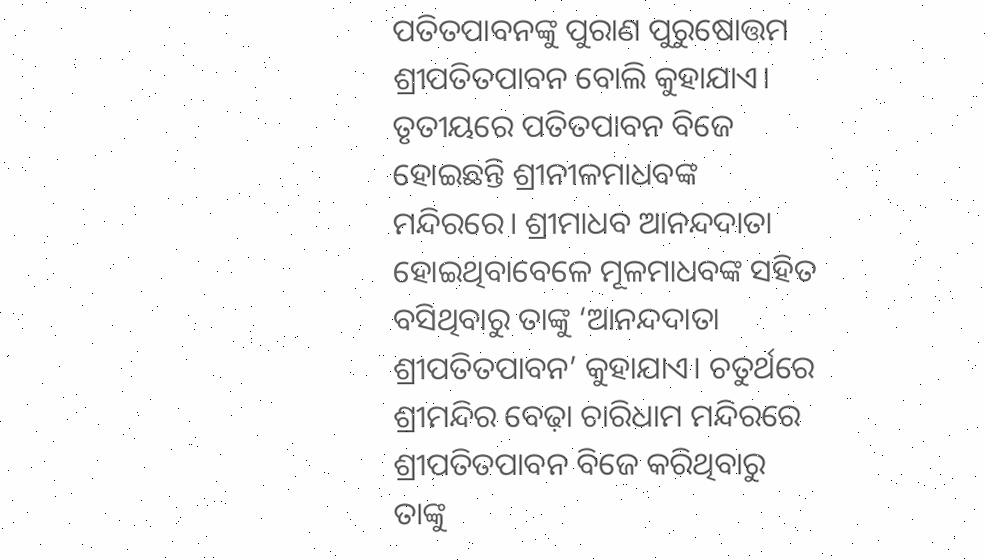ପତିତପାବନଙ୍କୁ ପୁରାଣ ପୁରୁଷୋତ୍ତମ ଶ୍ରୀପତିତପାବନ ବୋଲି କୁହାଯାଏ। ତୃତୀୟରେ ପତିତପାବନ ବିଜେ ହୋଇଛନ୍ତି ଶ୍ରୀନୀଳମାଧବଙ୍କ ମନ୍ଦିରରେ। ଶ୍ରୀମାଧବ ଆନନ୍ଦଦାତା ହୋଇଥିବାବେଳେ ମୂଳମାଧବଙ୍କ ସହିତ ବସିଥିବାରୁ ତାଙ୍କୁ ‘ଆନନ୍ଦଦାତା ଶ୍ରୀପତିତପାବନ’ କୁହାଯାଏ। ଚତୁର୍ଥରେ ଶ୍ରୀମନ୍ଦିର ବେଢ଼ା ଚାରିଧାମ ମନ୍ଦିରରେ ଶ୍ରୀପତିତପାବନ ବିଜେ କରିଥିବାରୁ ତାଙ୍କୁ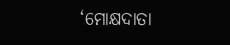‘ମୋକ୍ଷଦାତା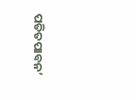ପତିତପାବନ’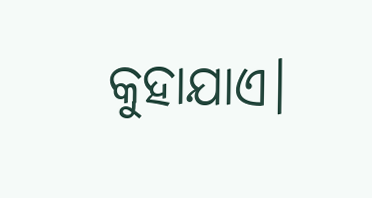କୁହାଯାଏ।